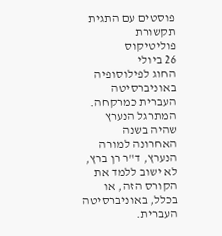פוסטים עם התגית תקשורת
פוליטיקוס
26 ביולי
החוג לפילוסופיה באוניברסיטה העברית כמרקחה. המתרגל הנערץ שהיה בשנה האחרונה למורה הנערץ, ד"ר רן ברץ, לא ישוב ללמד את הקורס הזה, או בכלל, באוניברסיטה העברית.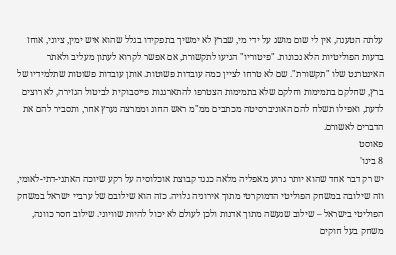עלתה הטענה, אין לי שום מושג על ידי מי, שברץ לא ימשיך בתפקידו בגלל שהוא איש ימין, ציוני, אוחז בדעות הפוליטיות הלא נכונות. "פיטוריו" הגיעו לתקשורת, אם אפשר לקרוא לעתון מעליב ולאתר האינטרנט שלו "תקשורת". שם לא טרחו לציין כמה עובדות פשוטות. אותן עובדות פשוטות שתלמידיו של ברץ, שחלקם בתמימות וחלקם שלא בתמימות הצטרפו להתארגנות פייסבוקית לביטול הגזירה, לא רוצים לדעת, ואפילו תשלח להם האוניברסיטה מכתבים ממ"מ ראש החוג וממרצה נערץ אחר, ותסביר להם את הדברים לאשורם.
פאוסט
8 בינו'
יש רק דבר אחד שהוא יותר גרוע מאפליה מלאה כנגד קבוצת אוכלוסיה על רקע שיוכה האתני-דתי-לאומי, וזה שילובה במשחק הפוליטי הדמוקרטי מתוך אירוניה גלויה. כזה הוא שילובם של ערביי ישראל במשחק הפוליטי בישראל – שילוב שנעשה מתוך אדנות ולכן לעולם לא יכול להיות שוויוני. שילוב חסר כוונה, משחק בעל חוקים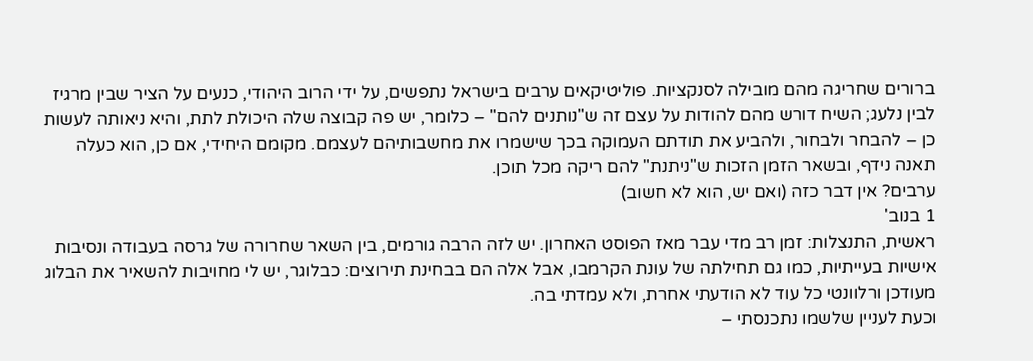ברורים שחריגה מהם מובילה לסנקציות. פוליטיקאים ערבים בישראל נתפשים, על ידי הרוב היהודי, כנעים על הציר שבין מרגיז לבין נלעג; השיח דורש מהם להודות על עצם זה ש"נותנים להם" – כלומר, יש פה קבוצה שלה היכולת לתת, והיא ניאותה לעשות כן – להבחר ולבחור, ולהביע את תודתם העמוקה בכך שישמרו את מחשבותיהם לעצמם. מקומם היחידי, אם כן, הוא כעלה תאנה נידף, ובשאר הזמן הזכות ש"ניתנת" להם ריקה מכל תוכן.
ערבים? אין דבר כזה (ואם יש, הוא לא חשוב)
1 בנוב'
ראשית, התנצלות: זמן רב מדי עבר מאז הפוסט האחרון. יש לזה הרבה גורמים, בין השאר שחרורה של גרסה בעבודה ונסיבות אישיות בעייתיות, כמו גם תחילתה של עונת הקרמבו, אבל אלה הם בבחינת תירוצים: כבלוגר, יש לי מחויבות להשאיר את הבלוג מעודכן ורלוונטי כל עוד לא הודעתי אחרת, ולא עמדתי בה.
וכעת לעניין שלשמו נתכנסתי –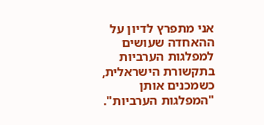אני מתפרץ לדיון על ההאחדה שעושים למפלגות הערביות בתקשורת הישראלית, כשמכנים אותן "המפלגות הערביות".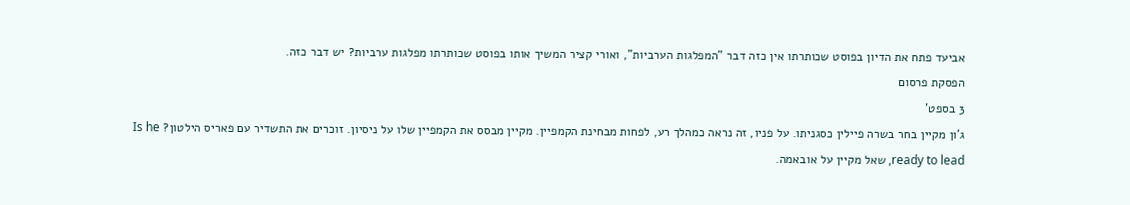אביעד פתח את הדיון בפוסט שכותרתו אין כזה דבר "המפלגות הערביות", ואורי קציר המשיך אותו בפוסט שכותרתו מפלגות ערביות? יש דבר כזה.
הפסקת פרסום
3 בספט'
ג’ון מקיין בחר בשרה פיילין כסגניתו. על פניו, זה נראה כמהלך רע, לפחות מבחינת הקמפיין. מקיין מבסס את הקמפיין שלו על ניסיון. זוכרים את התשדיר עם פאריס הילטון? Is he ready to lead, שאל מקיין על אובאמה.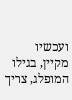ועכשיו מקיין, בגילו המופלג, צריך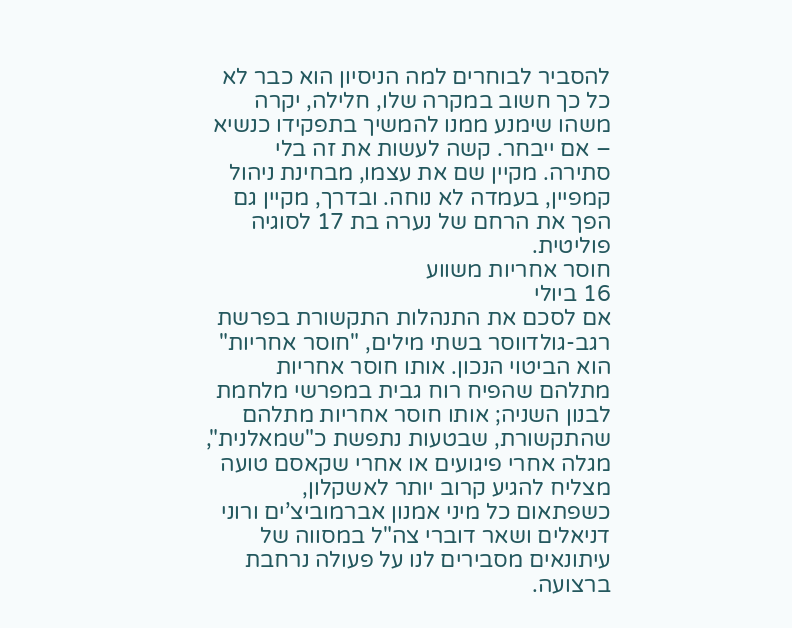להסביר לבוחרים למה הניסיון הוא כבר לא כל כך חשוב במקרה שלו, חלילה, יקרה משהו שימנע ממנו להמשיך בתפקידו כנשיא – אם ייבחר. קשה לעשות את זה בלי סתירה. מקיין שם את עצמו, מבחינת ניהול קמפיין, בעמדה לא נוחה. ובדרך, מקיין גם הפך את הרחם של נערה בת 17 לסוגיה פוליטית.
חוסר אחריות משווע
16 ביולי
אם לסכם את התנהלות התקשורת בפרשת רגב-גולדווסר בשתי מילים, "חוסר אחריות" הוא הביטוי הנכון. אותו חוסר אחריות מתלהם שהפיח רוח גבית במפרשי מלחמת לבנון השניה; אותו חוסר אחריות מתלהם שהתקשורת, שבטעות נתפשת כ"שמאלנית", מגלה אחרי פיגועים או אחרי שקאסם טועה מצליח להגיע קרוב יותר לאשקלון, כשפתאום כל מיני אמנון אברמוביצ’ים ורוני דניאלים ושאר דוברי צה"ל במסווה של עיתונאים מסבירים לנו על פעולה נרחבת ברצועה.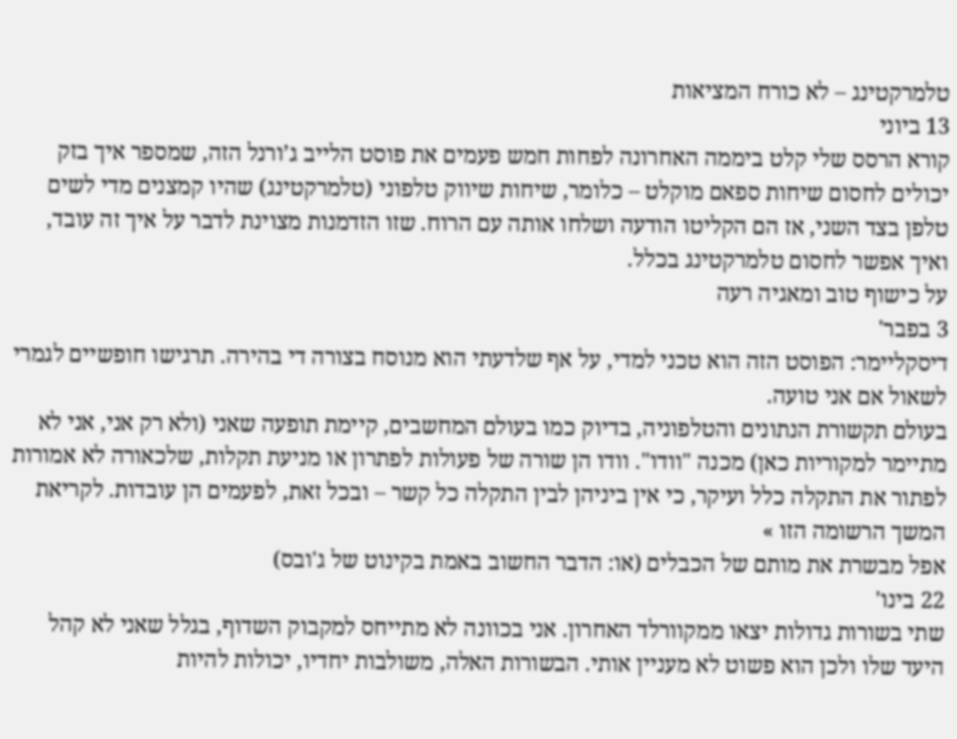טלמרקטינג – לא כורח המציאות
13 ביוני
קורא הרסס שלי קלט ביממה האחרונה לפחות חמש פעמים את פוסט הלייב ג’ורנל הזה, שמספר איך בזק יכולים לחסום שיחות ספאם מוקלט – כלומר, שיחות שיווק טלפוני (טלמרקטינג) שהיו קמצנים מדי לשים טלפן בצד השני, אז הם הקליטו הודעה ושלחו אותה עם הרוח. שזו הזדמנות מצוינת לדבר על איך זה עובד, ואיך אפשר לחסום טלמרקטינג בכלל.
על כישוף טוב ומאגיה רעה
3 בפבר'
דיסקליימר: הפוסט הזה הוא טכני למדי, על אף שלדעתי הוא מנוסח בצורה די בהירה. תרגישו חופשיים לגמרי לשאול אם אני טועה.
בעולם תקשורת הנתונים והטלפוניה, בדיוק כמו בעולם המחשבים, קיימת תופעה שאני (ולא רק אני, אני לא מתיימר למקוריות כאן) מכנה "וודו". וודו הן שורה של פעולות לפתרון או מניעת תקלות, שלכאורה לא אמורות לפתור את התקלה כלל ועיקר, כי אין ביניהן לבין התקלה כל קשר – ובכל זאת, לפעמים הן עובדות. לקריאת המשך הרשומה הזו »
אפל מבשרת את מותם של הכבלים (או: הדבר החשוב באמת בקינוט של ג'ובס)
22 בינו'
שתי בשורות גדולות יצאו ממקוורלד האחרון. אני בכוונה לא מתייחס למקבוק השדוף, בגלל שאני לא קהל היעד שלו ולכן הוא פשוט לא מעניין אותי. הבשורות האלה, משולבות יחדיו, יכולות להיות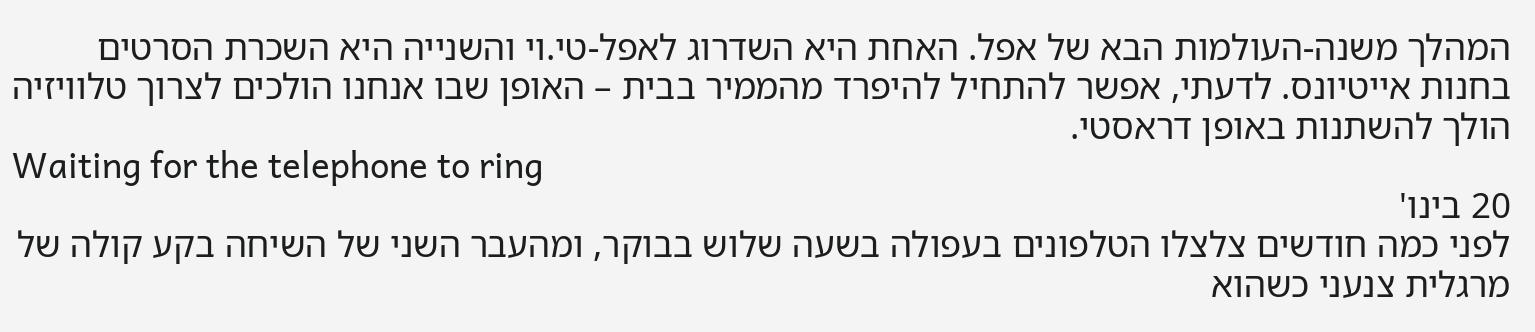המהלך משנה-העולמות הבא של אפל. האחת היא השדרוג לאפל-טי.וי והשנייה היא השכרת הסרטים בחנות אייטיונס. לדעתי, אפשר להתחיל להיפרד מהממיר בבית – האופן שבו אנחנו הולכים לצרוך טלוויזיה הולך להשתנות באופן דראסטי.
Waiting for the telephone to ring
20 בינו'
לפני כמה חודשים צלצלו הטלפונים בעפולה בשעה שלוש בבוקר, ומהעבר השני של השיחה בקע קולה של מרגלית צנעני כשהוא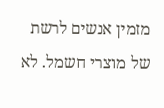מזמין אנשים לרשת של מוצרי חשמל. לא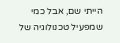הייתי שם, אבל כמי שמפעיל טכנולוגיה של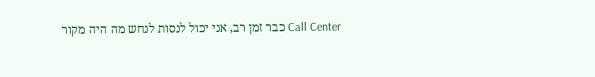Call Center כבר זמן רב, אני יכול לנסות לנחש מה היה מקור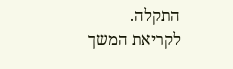התקלה.
לקריאת המשך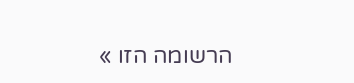הרשומה הזו »